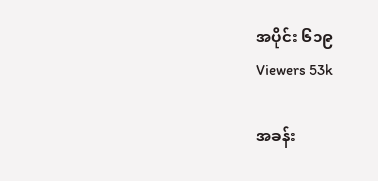အပိုင်း ၆၁၉
Viewers 53k

အခန်း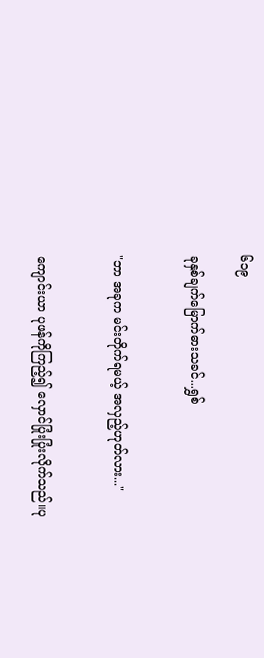၆၁၉

ခုနှစ်ချက်မြောက်ဓားသခင်...ရွှစ်


"ဘာ အခုက မင်းတိုက်ရမယ့် အလှည့်ဟုတ်လား..."


ကျောင်းယာ ပုဖန်ကိုကြည့်၍ လှောင်ပြုံးပြုံးလိုက်သည်။ပု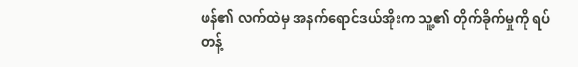ဖန်၏ လက်ထဲမှ အနက်ရောင်ဒယ်အိုးက သူ့၏ တိုက်ခိုက်မှုကို ရပ်တန့်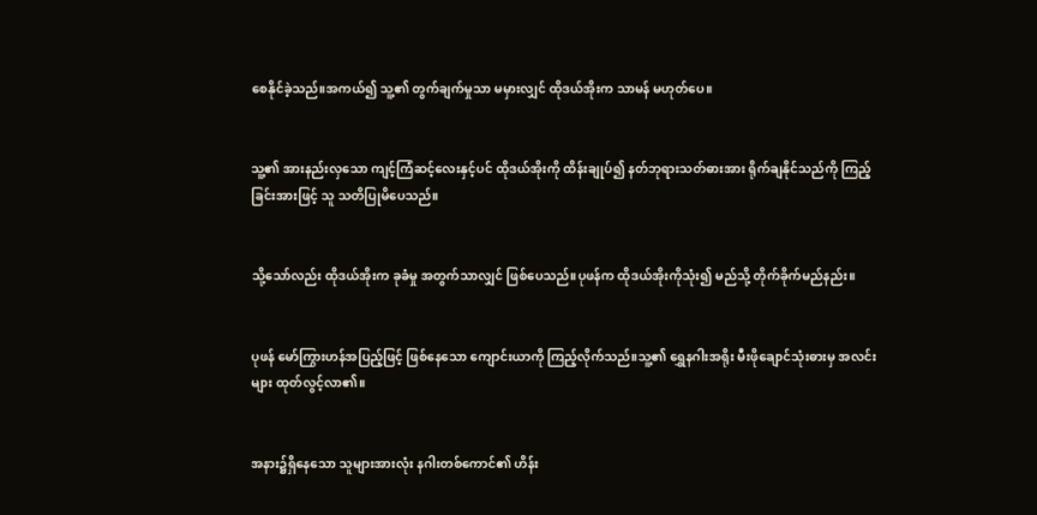စေနိုင်ခဲ့သည်။အကယ်၍ သူ့၏ တွက်ချက်မှုသာ မမှားလျှင် ထိုဒယ်အိုးက သာမန် မဟုတ်ပေ။


သူ့၏ အားနည်းလှသော ကျင့်ကြံဆင့်လေးနှင့်ပင် ထိုဒယ်အိုးကို ထိန်းချုပ်၍ နတ်ဘုရားသတ်ဓားအား ရိုက်ချနိုင်သည်ကို ကြည့်ခြင်းအားဖြင့် သူ သတိပြုမိပေသည်။


သို့သော်လည်း ထိုဒယ်အိုးက ခုခံမှု အတွက်သာလျှင် ဖြစ်ပေသည်။ပုဖန်က ထိုဒယ်အိုးကိုသုံး၍ မည်သို့ တိုက်ခိုက်မည်နည်း။


ပုဖန် မော်ကြွားဟန်အပြည့်ဖြင့် ဖြစ်နေသော ကျောင်းယာကို ကြည့်လိုက်သည်။သူ့၏ ရွှေနဂါးအရိုး မီးဖိုချောင်သုံးဓားမှ အလင်းများ ထုတ်လွင့်လာ၏။


အနား၌ရှိနေသော သူများအားလုံး နဂါးတစ်ကောင်၏ ဟိန်း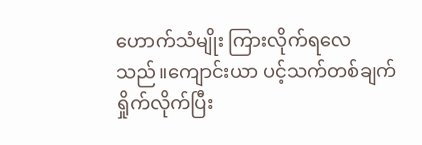ဟောက်သံမျိုး ကြားလိုက်ရလေသည်။ကျောင်းယာ ပင့်သက်တစ်ချက်ရှိုက်လိုက်ပြီး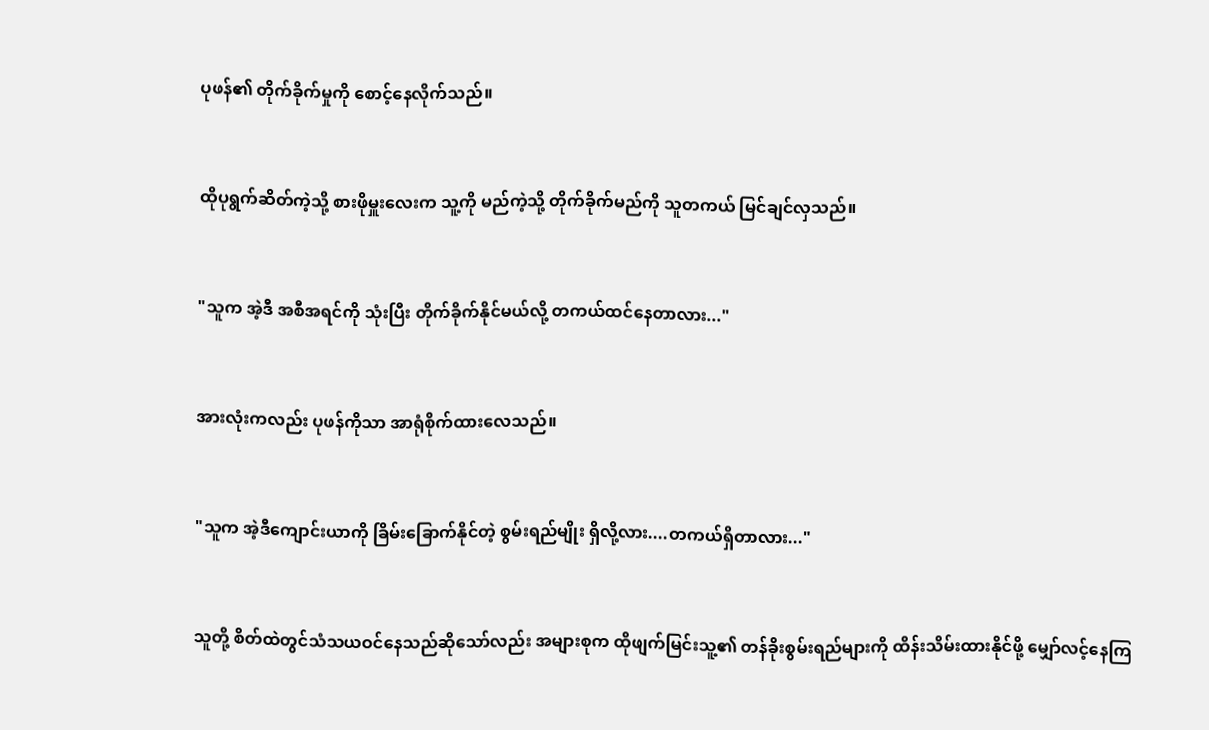ပုဖန်၏ တိုက်ခိုက်မှုကို စောင့်နေလိုက်သည်။


ထိုပုရွက်ဆိတ်ကဲ့သို့ စားဖိုမှူးလေးက သူ့ကို မည်ကဲ့သို့ တိုက်ခိုက်မည်ကို သူတကယ် မြင်ချင်လှသည်။


"သူက အဲ့ဒီ အစီအရင်ကို သုံးပြီး တိုက်ခိုက်နိုင်မယ်လို့ တကယ်ထင်နေတာလား..."


အားလုံးကလည်း ပုဖန်ကိုသာ အာရုံစိုက်ထားလေသည်။


"သူက အဲ့ဒီကျောင်းယာကို ခြိမ်းခြောက်နိုင်တဲ့ စွမ်းရည်မျိုး ရှိလို့လား....တကယ်ရှိတာလား..."


သူတို့ စိတ်ထဲတွင်သံသယဝင်နေသည်ဆိုသော်လည်း အများစုက ထိုဖျက်မြင်းသူ့၏ တန်ခိုးစွမ်းရည်များကို ထိန်းသိမ်းထားနိုင်ဖို့ မျှော်လင့်နေကြ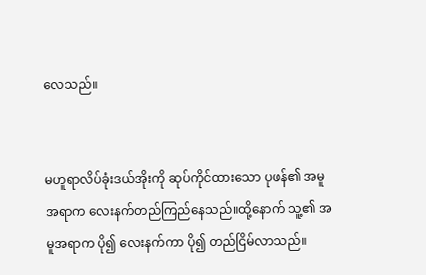လေသည်။


မဟူရာလိပ်ခုံးဒယ်အိုးကို ဆုပ်ကိုင်ထားသော ပုဖန်၏ အမူအရာက လေးနက်တည်ကြည်နေသည်။ထို့နောက် သူ့၏ အမူအရာက ပို၍ လေးနက်ကာ ပို၍ တည်ငြိမ်လာသည်။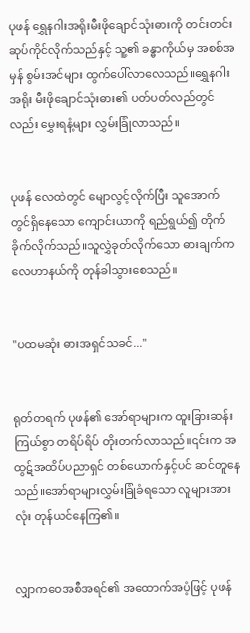ပုဖန် ရွှေနဂါးအရိုးမီးဖိုချောင်သုံးဓားကို တင်းတင်းဆုပ်ကိုင်လိုက်သည်နှင့် သူ့၏ ခန္ဓာကိုယ်မှ အစစ်အမှန် စွမ်းအင်များ ထွက်ပေါ်လာလေသည်။ရွှေနဂါးအရိုး မီးဖိုချောင်သုံးဓား၏ ပတ်ပတ်လည်တွင်လည်း မွှေးရနံ့များ လွှမ်းခြုံလာသည်။


ပုဖန် လေထဲတွင် မျောလွင့်လိုက်ပြီး သူအောက်တွင်ရှိနေသော ကျောင်းယာကို ရည်ရွယ်၍ တိုက်ခိုက်လိုက်သည်။သူလွှဲခုတ်လိုက်သော ဓားချက်က လေဟာနယ်ကို တုန်ခါသွားစေသည်။


"ပထမဆုံး ဓားအရှင်သခင်..."


ရုတ်တရက် ပုဖန်၏ အော်ရာများက ထူးခြားဆန်းကြယ်စွာ တရိပ်ရိပ် တိုးတက်လာသည်။၎င်းက အထွဋ်အထိပ်ပညာရှင် တစ်ယောက်နှင့်ပင် ဆင်တူနေသည်။အော်ရာများလွှမ်းခြုံခံရသော လူများအားလုံး တုန်ယင်နေကြ၏။


လျှာကဝေအစီအရင်၏ အထောက်အပံ့ဖြင့် ပုဖန်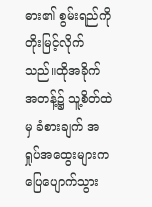ဓား၏ စွမ်းရည်ကို တိုးမြင့်လိုက်သည်။ထိုအခိုက်အတန့်၌ သူ့စိတ်ထဲမှ ခံစားချက် အရှုပ်အထွေးများက ပြေပျောက်သွား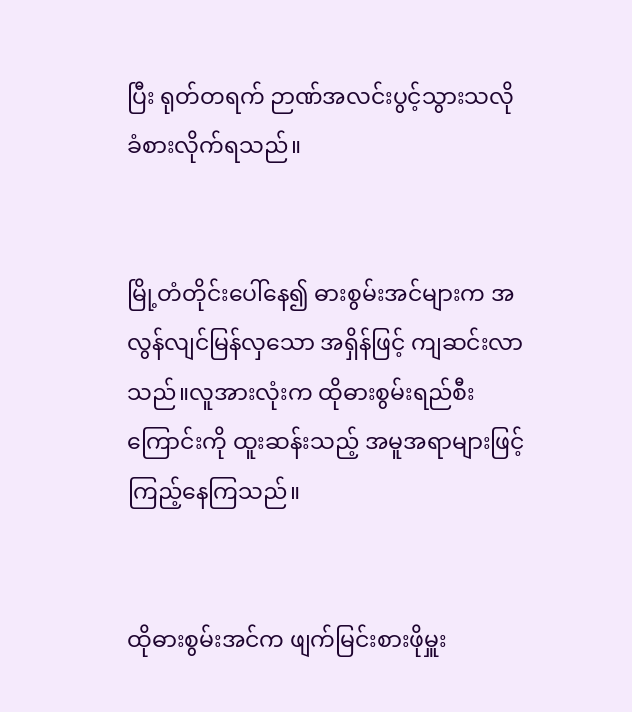ပြီး ရုတ်တရက် ဉာဏ်အလင်းပွင့်သွားသလို ခံစားလိုက်ရသည်။


မြို့တံတိုင်းပေါ်နေ၍ ဓားစွမ်းအင်များက အလွန်လျင်မြန်လှသော အရှိန်ဖြင့် ကျဆင်းလာသည်။လူအားလုံးက ထိုဓားစွမ်းရည်စီးကြောင်းကို ထူးဆန်းသည့် အမူအရာများဖြင့် ကြည့်နေကြသည်။


ထိုဓားစွမ်းအင်က ဖျက်မြင်းစားဖိုမှူး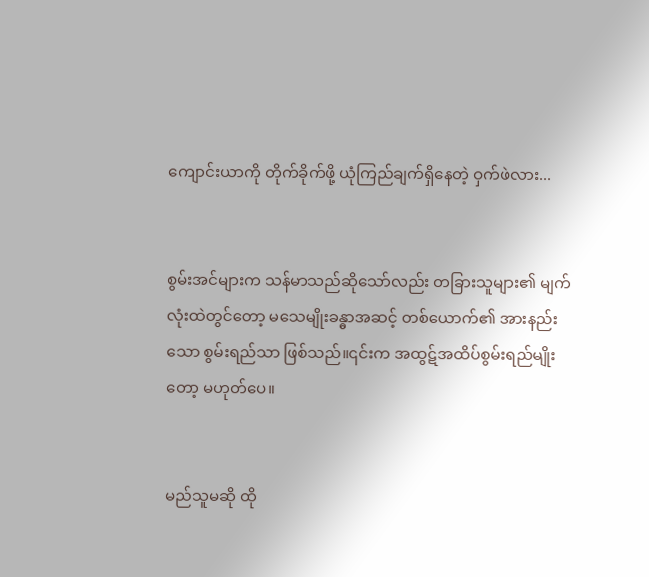ကျောင်းယာကို တိုက်ခိုက်ဖို့ ယုံကြည်ချက်ရှိနေတဲ့ ဝှက်ဖဲလား...


စွမ်းအင်များက သန်မာသည်ဆိုသော်လည်း တခြားသူများ၏ မျက်လုံးထဲတွင်တော့ မသေမျိုးခန္ဓာအဆင့် တစ်ယောက်၏ အားနည်းသော စွမ်းရည်သာ ဖြစ်သည်။၎င်းက အထွဋ်အထိပ်စွမ်းရည်မျိုးတော့ မဟုတ်ပေ။


မည်သူမဆို ထို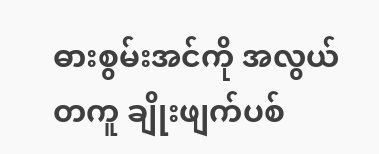ဓားစွမ်းအင်ကို အလွယ်တကူ ချိုးဖျက်ပစ်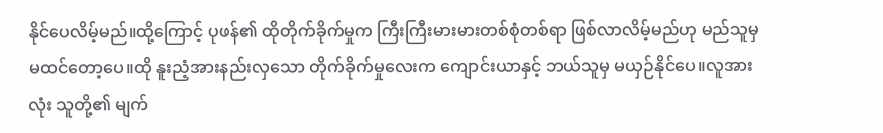နိုင်ပေလိမ့်မည်။ထို့ကြောင့် ပုဖန်၏ ထိုတိုက်ခိုက်မှုက ကြီးကြီးမားမားတစ်စုံတစ်ရာ ဖြစ်လာလိမ့်မည်ဟု မည်သူမှ မထင်တော့ပေ။ထို နူးညံ့အားနည်းလှသော တိုက်ခိုက်မှုလေးက ကျောင်းယာနှင့် ဘယ်သူမှ မယှဉ်နိုင်ပေ။လူအားလုံး သူတို့၏ မျက်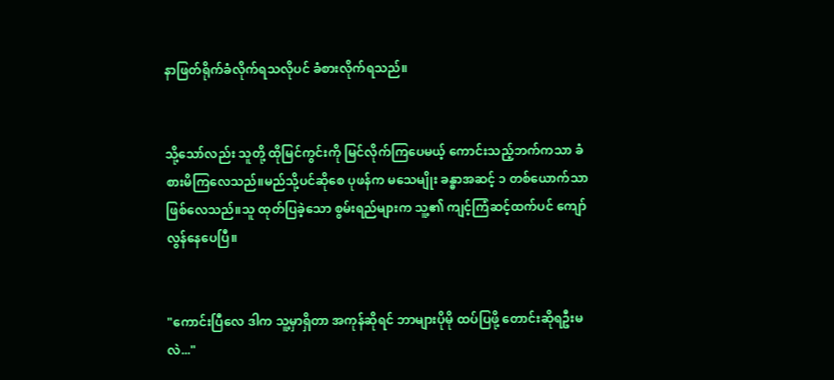နာဖြတ်ရိုက်ခံလိုက်ရသလိုပင် ခံစားလိုက်ရသည်။


သို့သော်လည်း သူတို့ ထိုမြင်ကွင်းကို မြင်လိုက်ကြပေမယ့် ကောင်းသည့်ဘက်ကသာ ခံစားမိကြလေသည်။မည်သို့ပင်ဆိုစေ ပုဖန်က မသေမျိုး ခန္ဓာအဆင့် ၁ တစ်ယောက်သာဖြစ်လေသည်။သူ ထုတ်ပြခဲ့သော စွမ်းရည်များက သူ့၏ ကျင့်ကြံဆင့်ထက်ပင် ကျော်လွန်နေပေပြီ။


"ကောင်းပြီလေ ဒါက သူ့မှာရှိတာ အကုန်ဆိုရင် ဘာများပိုမို ထပ်ပြဖို့ တောင်းဆိုရဦးမလဲ..."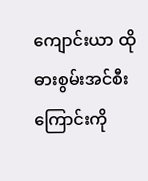ကျောင်းယာ ထိုဓားစွမ်းအင်စီးကြောင်းကို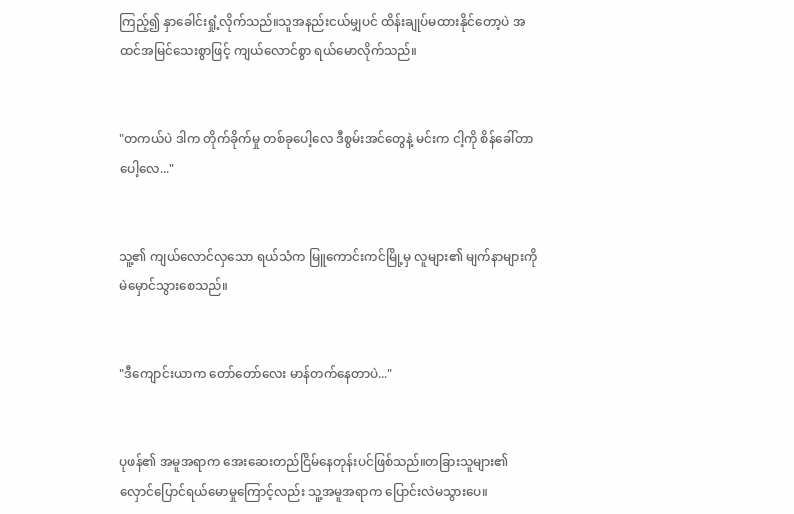ကြည့်၍ နှာခေါင်းရှုံ့လိုက်သည်။သူအနည်းငယ်မျှပင် ထိန်းချုပ်မထားနိုင်တော့ပဲ အထင်အမြင်သေးစွာဖြင့် ကျယ်လောင်စွာ ရယ်မောလိုက်သည်။


"တကယ်ပဲ ဒါက တိုက်ခိုက်မှု တစ်ခုပေါ့လေ ဒီစွမ်းအင်တွေနဲ့ မင်းက ငါ့ကို စိန်ခေါ်တာပေါ့လေ..."


သူ့၏ ကျယ်လောင်လှသော ရယ်သံက မြူကောင်းကင်မြို့မှ လူများ၏ မျက်နာများကို မဲမှောင်သွားစေသည်။


"ဒီကျောင်းယာက တော်တော်လေး မာန်တက်နေတာပဲ..."


ပုဖန်၏ အမူအရာက အေးဆေးတည်ငြိမ်နေတုန်းပင်ဖြစ်သည်။တခြားသူများ၏ လှောင်ပြောင်ရယ်မောမှုကြောင့်လည်း သူ့အမူအရာက ပြောင်းလဲမသွားပေ။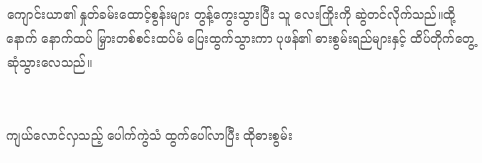ကျောင်းယာ၏ နှုတ်ခမ်းထောင့်စွန်းများ တွန့်ကွေးသွားပြီး သူ လေးကြိုးကို ဆွဲတင်လိုက်သည်။ထို့နောက် နောက်ထပ် မြှားတစ်စင်းထပ်မံ ပြေးထွက်သွားကာ ပုဖန်၏ ဓားစွမ်းရည်များနှင့် ထိပ်တိုက်တွေ့ဆုံသွားလေသည်။


ကျယ်လောင်လှသည့် ပေါက်ကွဲသံ ထွက်ပေါ်လာပြီး ထိုဓားစွမ်း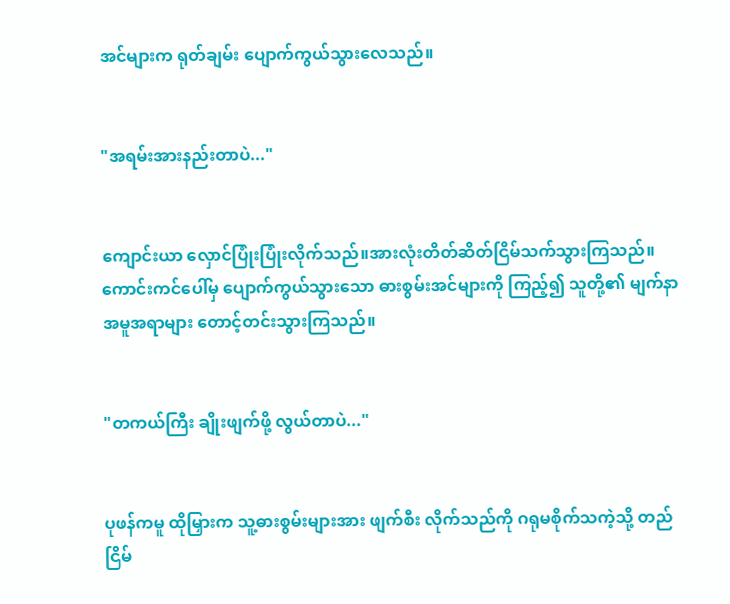အင်များက ရုတ်ချမ်း ပျောက်ကွယ်သွားလေသည်။


"အရမ်းအားနည်းတာပဲ..."


ကျောင်းယာ လှောင်ပြုံးပြုံးလိုက်သည်။အားလုံးတိတ်ဆိတ်ငြိမ်သက်သွားကြသည်။ကောင်းကင်ပေါ်မှ ပျောက်ကွယ်သွားသော ဓားစွမ်းအင်များကို ကြည့်၍ သူတို့၏ မျက်နာအမူအရာများ တောင့်တင်းသွားကြသည်။


"တကယ်ကြီး ချိုးဖျက်ဖို့ လွယ်တာပဲ..."


ပုဖန်ကမူ ထိုမြှားက သူ့ဓားစွမ်းများအား ဖျက်စီး လိုက်သည်ကို ဂရုမစိုက်သကဲ့သို့ တည်ငြိမ်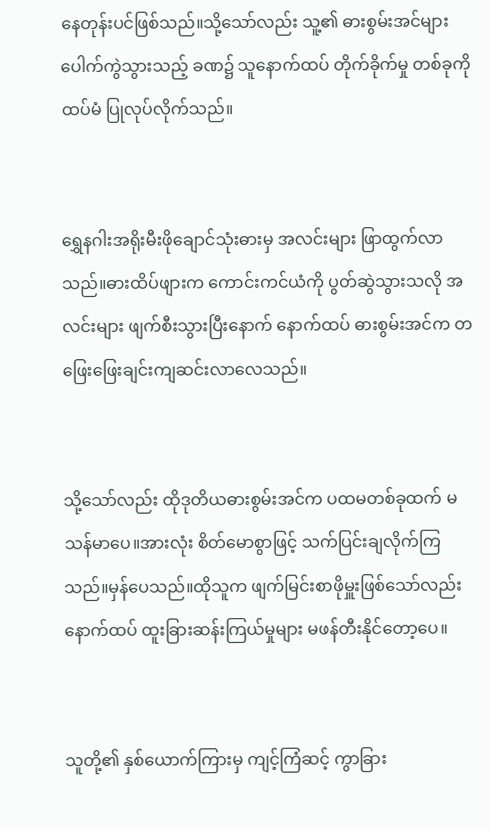နေတုန်းပင်ဖြစ်သည်။သို့သော်လည်း သူ့၏ ဓားစွမ်းအင်များ ပေါက်ကွဲသွားသည့် ခဏ၌ သူနောက်ထပ် တိုက်ခိုက်မှု တစ်ခုကို ထပ်မံ ပြုလုပ်လိုက်သည်။


ရွှေနဂါးအရိုးမီးဖိုချောင်သုံးဓားမှ အလင်းများ ဖြာထွက်လာသည်။ဓားထိပ်ဖျားက ကောင်းကင်ယံကို ပွတ်ဆွဲသွားသလို အလင်းများ ဖျက်စီးသွားပြီးနောက် နောက်ထပ် ဓားစွမ်းအင်က တဖြေးဖြေးချင်းကျဆင်းလာလေသည်။


သို့သော်လည်း ထိုဒုတိယဓားစွမ်းအင်က ပထမတစ်ခုထက် မသန်မာပေ။အားလုံး စိတ်မောစွာဖြင့် သက်ပြင်းချလိုက်ကြသည်။မှန်ပေသည်။ထိုသူက ဖျက်မြင်းစာဖိုမှူးဖြစ်သော်လည်း နောက်ထပ် ထူးခြားဆန်းကြယ်မှုများ မဖန်တီးနိုင်တော့ပေ။


သူတို့၏ နှစ်ယောက်ကြားမှ ကျင့်ကြံဆင့် ကွာခြား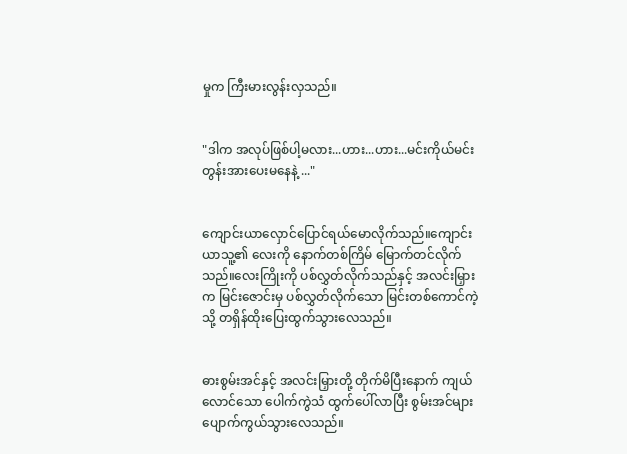မှုက ကြီးမားလွန်းလှသည်။


"ဒါက အလုပ်ဖြစ်ပါ့မလား...ဟား...ဟား...မင်းကိုယ်မင်း တွန်းအားပေးမနေနဲ့ ..."


ကျောင်းယာလှောင်ပြောင်ရယ်မောလိုက်သည်။ကျောင်းယာသူ့၏ လေးကို နောက်တစ်ကြိမ် မြောက်တင်လိုက်သည်။လေးကြိုးကို ပစ်လွှတ်လိုက်သည်နှင့် အလင်းမြှားက မြင်းဇောင်းမှ ပစ်လွှတ်လိုက်သော မြင်းတစ်ကောင်ကဲ့သို့ တရှိန်ထိုးပြေးထွက်သွားလေသည်။


ဓားစွမ်းအင်နှင့် အလင်းမြှားတို့ တိုက်မိပြီးနောက် ကျယ်လောင်သော ပေါက်ကွဲသံ ထွက်ပေါ်လာပြီး စွမ်းအင်များ ပျောက်ကွယ်သွားလေသည်။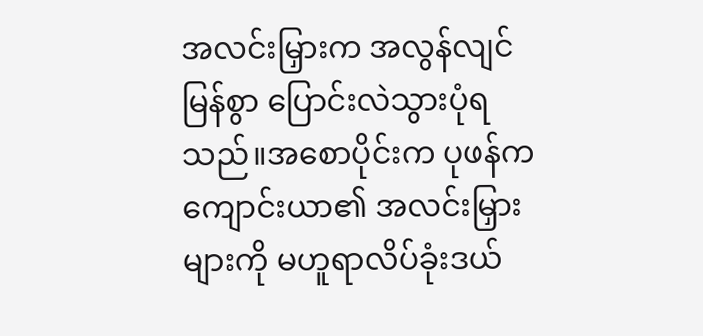အလင်းမြှားက အလွန်လျင်မြန်စွာ ပြောင်းလဲသွားပုံရသည်။အစောပိုင်းက ပုဖန်က ကျောင်းယာ၏ အလင်းမြှားများကို မဟူရာလိပ်ခုံးဒယ်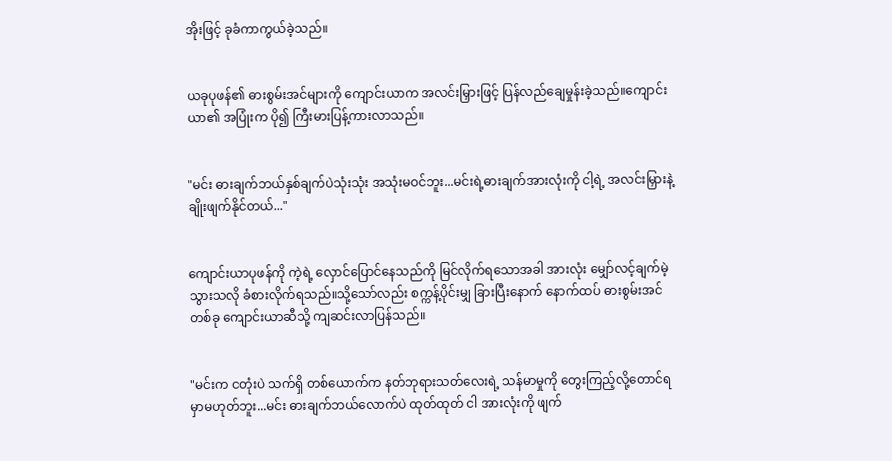အိုးဖြင့် ခုခံကာကွယ်ခဲ့သည်။


ယခုပုဖန်၏ ဓားစွမ်းအင်များကို ကျောင်းယာက အလင်းမြှားဖြင့် ပြန်လည်ချေမှုန်းခဲ့သည်။ကျောင်းယာ၏ အပြုံးက ပို၍ ကြီးမားပြန့်ကားလာသည်။


"မင်း ဓားချက်ဘယ်နှစ်ချက်ပဲသုံးသုံး အသုံးမဝင်ဘူး...မင်းရဲ့ဓားချက်အားလုံးကို ငါ့ရဲ့ အလင်းမြှားနဲ့ ချိုးဖျက်နိုင်တယ်..."


ကျောင်းယာပုဖန်ကို ကဲ့ရဲ့ လှောင်ပြောင်နေသည်ကို မြင်လိုက်ရသောအခါ အားလုံး မျှော်လင့်ချက်မဲ့သွားသလို ခံစားလိုက်ရသည်။သို့သော်လည်း စက္ကန့်ပိုင်းမျှ ခြားပြီးနောက် နောက်ထပ် ဓားစွမ်းအင်တစ်ခု ကျောင်းယာဆီသို့ ကျဆင်းလာပြန်သည်။


"မင်းက ငတုံးပဲ သက်ရှိ တစ်ယောက်က နတ်ဘုရားသတ်လေးရဲ့ သန်မာမှုကို တွေးကြည့်လို့တောင်ရမှာမဟုတ်ဘူး...မင်း ဓားချက်ဘယ်လောက်ပဲ ထုတ်ထုတ် ငါ အားလုံးကို ဖျက်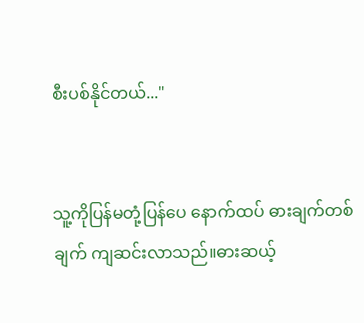စီးပစ်နိုင်တယ်..."


သူ့ကိုပြန်မတုံ့ပြန်ပေ နောက်ထပ် ဓားချက်တစ်ချက် ကျဆင်းလာသည်။ဓားဆယ့်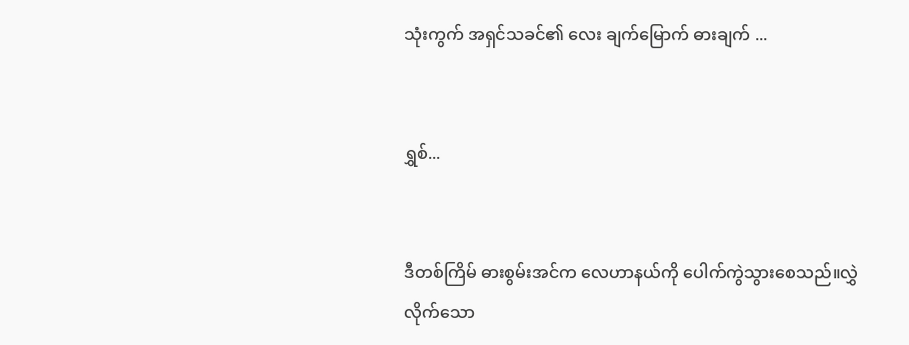သုံးကွက် အရှင်သခင်၏ လေး ချက်မြောက် ဓားချက် ...


ရွှစ်...


ဒီတစ်ကြိမ် ဓားစွမ်းအင်က လေဟာနယ်ကို ပေါက်ကွဲသွားစေသည်။လွှဲလိုက်သော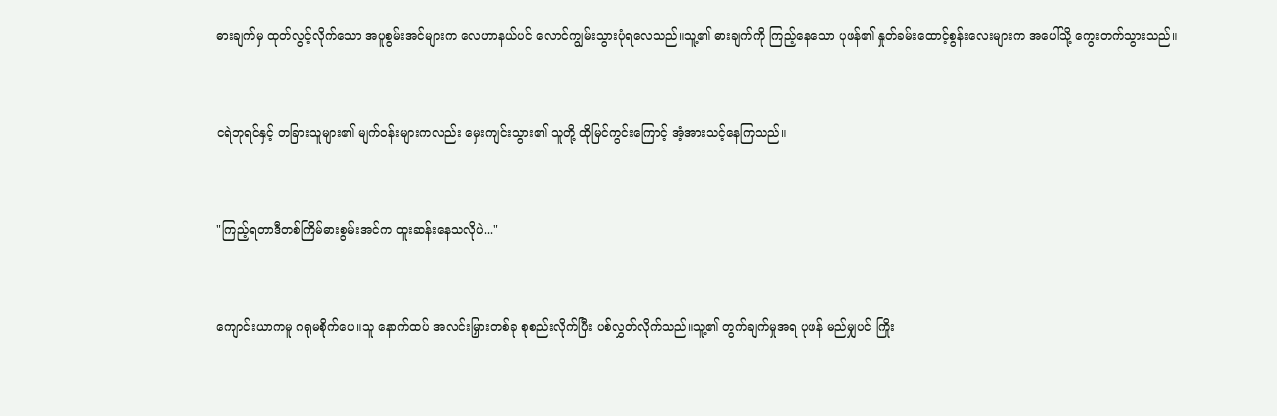ဓားချက်မှ ထုတ်လွင့်လိုက်သော အပူစွမ်းအင်များက လေဟာနယ်ပင် လောင်ကျွမ်းသွားပုံရလေသည်။သူ့၏ ဓားချက်ကို ကြည့်နေသော ပုဖန်၏ နှုတ်ခမ်းထောင့်စွန်းလေးများက အပေါ်သို့ ကွေးတက်သွားသည်။


ငရဲဘုရင်နှင့် တခြားသူများ၏ မျက်ဝန်းများကလည်း မှေးကျင်းသွား၏ သူတို့ ထိုမြင်ကွင်းကြောင့် အံ့အားသင့်နေကြသည်။


"ကြည့်ရတာဒီတစ်ကြိမ်ဓားစွမ်းအင်က ထူးဆန်းနေသလိုပဲ..."


ကျောင်းယာကမူ ဂရုမစိုက်ပေ။သူ နောက်ထပ် အလင်းမြှားတစ်ခု စုစည်းလိုက်ပြီး ပစ်လွှတ်လိုက်သည်။သူ့၏ တွက်ချက်မှုအရ ပုဖန် မည်မျှပင် ကြိုး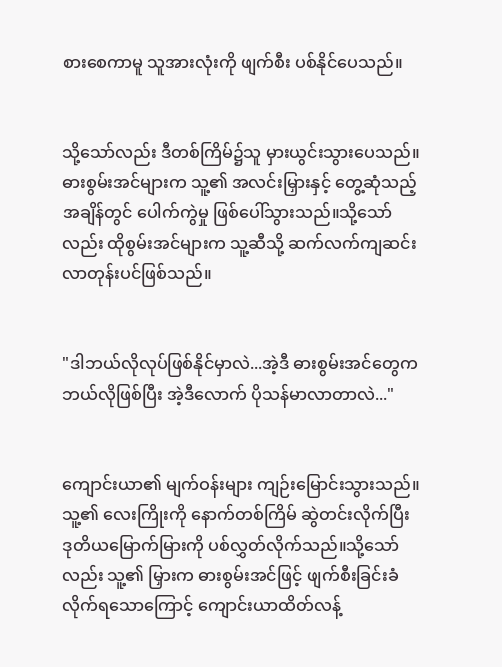စားစေကာမူ သူအားလုံးကို ဖျက်စီး ပစ်နိုင်ပေသည်။


သို့သော်လည်း ဒီတစ်ကြိမ်၌သူ မှားယွင်းသွားပေသည်။ဓားစွမ်းအင်များက သူ့၏ အလင်းမြှားနှင့် တွေ့ဆုံသည့်အချိန်တွင် ပေါက်ကွဲမှု ဖြစ်ပေါ်သွားသည်။သို့သော်လည်း ထိုစွမ်းအင်များက သူ့ဆီသို့ ဆက်လက်ကျဆင်းလာတုန်းပင်ဖြစ်သည်။


"ဒါဘယ်လိုလုပ်ဖြစ်နိုင်မှာလဲ...အဲ့ဒီ ဓားစွမ်းအင်တွေက ဘယ်လိုဖြစ်ပြီး အဲ့ဒီလောက် ပိုသန်မာလာတာလဲ..."


ကျောင်းယာ၏ မျက်ဝန်းများ ကျဉ်းမြောင်းသွားသည်။သူ့၏ လေးကြိုးကို နောက်တစ်ကြိမ် ဆွဲတင်းလိုက်ပြီး ဒုတိယမြောက်မြားကို ပစ်လွှတ်လိုက်သည်။သို့သော်လည်း သူ့၏ မြှားက ဓားစွမ်းအင်ဖြင့် ဖျက်စီးခြင်းခံလိုက်ရသောကြောင့် ကျောင်းယာထိတ်လန့်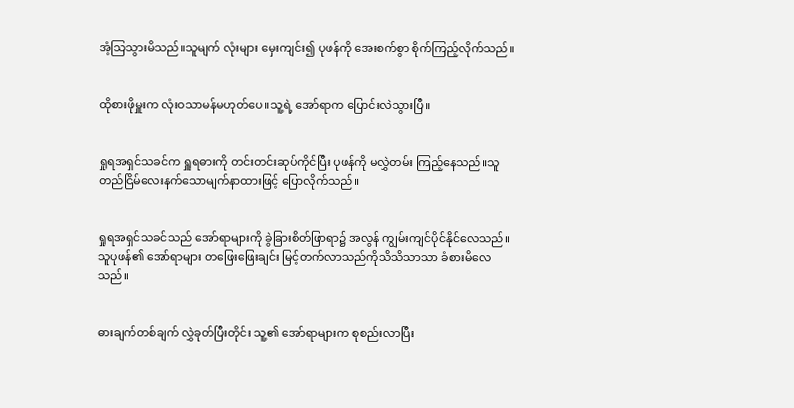အံ့သြသွားမိသည်။သူမျက် လုံးများ မှေးကျင်း၍ ပုဖန်ကို အေးစက်စွာ စိုက်ကြည့်လိုက်သည်။


ထိုစားဖိုမှူးက လုံးဝသာမန်မဟုတ်ပေ။သူ့ရဲ့ အော်ရာက ပြောင်းလဲသွားပြီ။


ရှုရအရှင်သခင်က ရှူရဓားကို တင်းတင်းဆုပ်ကိုင်ပြီး ပုဖန်ကို မလွှဲတမ်း ကြည့်နေသည်။သူတည်ငြိမ်လေးနက်သောမျက်နာထားဖြင့် ပြောလိုက်သည်။


ရှုရအရှင်သခင်သည် အော်ရာများကို ခွဲခြားစိတ်ဖြာရာ၌ အလွန် ကျွမ်းကျင်ပိုင်နိုင်လေသည်။သူပုဖန်၏ အော်ရာများ တဖြေးဖြေးချင်း မြင့်တက်လာသည်ကိုသိသိသာသာ ခံစားမိလေသည်။


ဓားချက်တစ်ချက် လွှဲခုတ်ပြီးတိုင်း သူ့၏ အော်ရာများက စုစည်းလာပြီး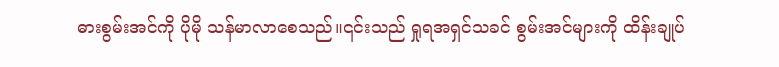ဓားစွမ်းအင်ကို ပိုမို သန်မာလာစေသည်။၎င်းသည် ရှုရအရှင်သခင် စွမ်းအင်များကို ထိန်းချုပ်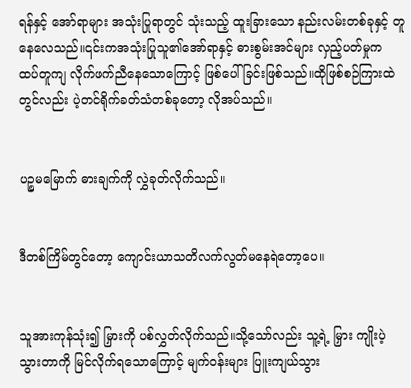ရန်နှင့် အော်ရာများ အသုံးပြုရာတွင် သုံးသည့် ထူးခြားသော နည်းလမ်းတစ်ခုနှင့် တူနေလေသည်။၎င်းကအသုံးပြုသူ၏အော်ရာနှင့် ဓားစွမ်းအင်များ လှည့်ပတ်မှုက ထပ်တူကျ လိုက်ဖက်ညီနေသောကြောင့် ဖြစ်ပေါ်ခြင်းဖြစ်သည်။ထိုဖြစ်စဉ်ကြားထဲတွင်လည်း ပဲ့တင်ရိုက်ခတ်သံတစ်ခုတော့ လိုအပ်သည်။


ပဉ္စမမြောက် ဓားချက်ကို လွှဲခုတ်လိုက်သည်။


ဒီတစ်ကြိမ်တွင်တော့ ကျောင်းယာသတိလက်လွတ်မနေရဲတော့ပေ။


သူအားကုန်သုံး၍ မြှားကို ပစ်လွှတ်လိုက်သည်။သို့သော်လည်း သူ့ရဲ့ မြှား ကျိုးပဲ့သွားတာကို မြင်လိုက်ရသောကြောင့် မျက်ဝန်းများ ပြူးကျယ်သွား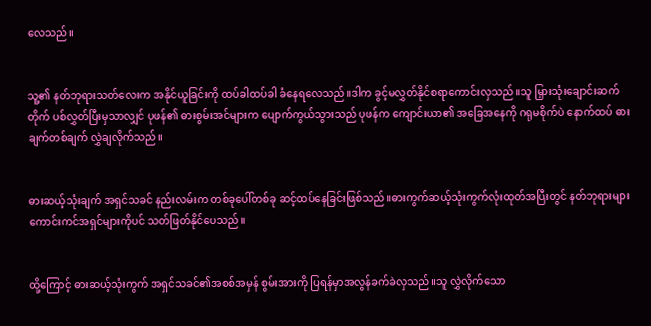လေသည်။


သူ့၏ နတ်ဘုရားသတ်လေးက အနိုင်ယူခြင်းကို ထပ်ခါထပ်ခါ ခံနေရလေသည်။ဒါက ခွင့်မလွှတ်နိုင်စရာကောင်းလှသည်။သူ မြှားသုံးချောင်းဆက်တိုက် ပစ်လွှတ်ပြီးမှသာလျှင် ပုဖန်၏ ဓားစွမ်းအင်များက ပျောက်ကွယ်သွားသည် ပုဖန်က ကျောင်းယာ၏ အခြေအနေကို ဂရုမစိုက်ပဲ နောက်ထပ် ဓားချက်တစ်ချက် လွှဲချလိုက်သည်။


ဓားဆယ့်သုံးချက် အရှင်သခင် နည်းလမ်းက တစ်ခုပေါ်တစ်ခု ဆင့်ထပ်နေခြင်းဖြစ်သည်။ဓားကွက်ဆယ့်သုံးကွက်လုံးထုတ်အပြီးတွင် နတ်ဘုရားများ ကောင်းကင်အရှင်များကိုပင် သတ်ဖြတ်နိုင်ပေသည်။


ထို့ကြောင့် ဓားဆယ့်သုံးကွက် အရှင်သခင်၏အစစ်အမှန် စွမ်းအားကို ပြရန်မှာအလွန်ခက်ခဲလှသည်။သူ လွှဲလိုက်သော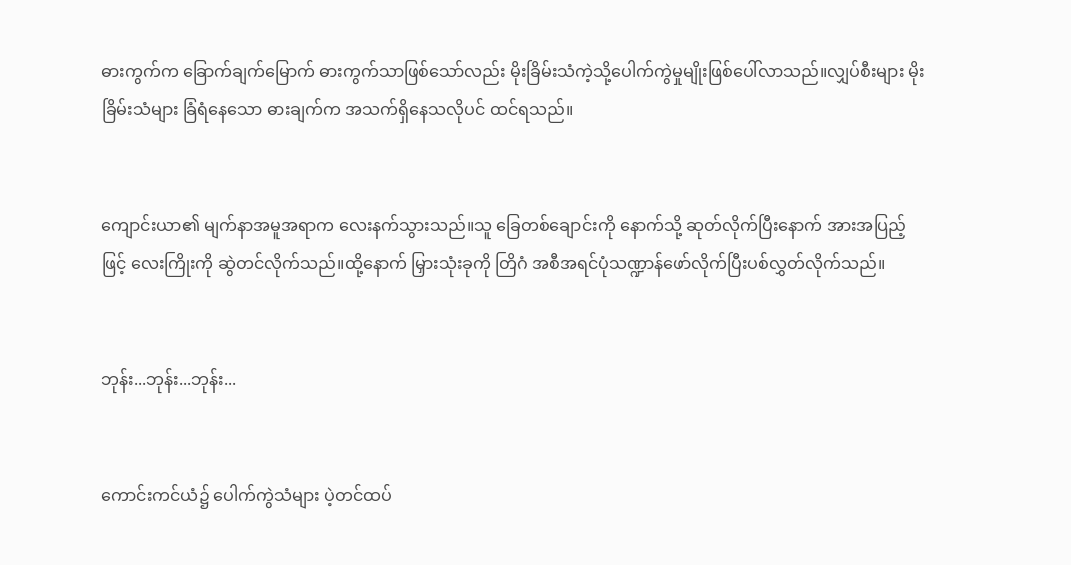ဓားကွက်က ခြောက်ချက်မြောက် ဓားကွက်သာဖြစ်သော်လည်း မိုးခြိမ်းသံကဲ့သို့ပေါက်ကွဲမှုမျိုးဖြစ်ပေါ်လာသည်။လျှပ်စီးများ မိုးခြိမ်းသံများ ခြံရံနေသော ဓားချက်က အသက်ရှိနေသလိုပင် ထင်ရသည်။


ကျောင်းယာ၏ မျက်နာအမူအရာက လေးနက်သွားသည်။သူ ခြေတစ်ချောင်းကို နောက်သို့ ဆုတ်လိုက်ပြီးနောက် အားအပြည့်ဖြင့် လေးကြိုးကို ဆွဲတင်လိုက်သည်။ထို့နောက် မြှားသုံးခုကို တြိဂံ အစီအရင်ပုံသဏ္ဍာန်ဖော်လိုက်ပြီးပစ်လွှတ်လိုက်သည်။


ဘုန်း...ဘုန်း...ဘုန်း...


ကောင်းကင်ယံ၌ ပေါက်ကွဲသံများ ပဲ့တင်ထပ်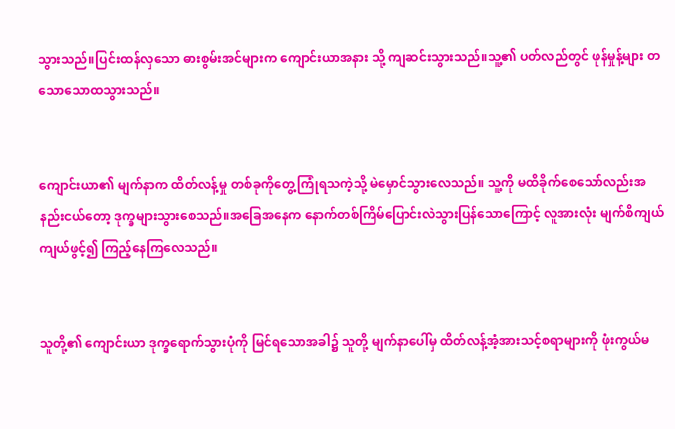သွားသည်။ပြင်းထန်လှသော ဓားစွမ်းအင်များက ကျောင်းယာအနား သို့ ကျဆင်းသွားသည်။သူ့၏ ပတ်လည်တွင် ဖုန်မှုန့်များ တသောသောထသွားသည်။


ကျောင်းယာ၏ မျက်နာက ထိတ်လန့်မှု တစ်ခုကိုတွေ့ကြုံရသကဲ့သို့ မဲမှောင်သွားလေသည်။ သူ့ကို မထိခိုက်စေသော်လည်းအနည်းငယ်တော့ ဒုက္ခများသွားစေသည်။အခြေအနေက နောက်တစ်ကြိမ်ပြောင်းလဲသွားပြန်သောကြောင့် လူအားလုံး မျက်စိကျယ်ကျယ်ဖွင့်၍ ကြည့်နေကြလေသည်။


သူတို့၏ ကျောင်းယာ ဒုက္ခရောက်သွားပုံကို မြင်ရသောအခါ၌ သူတို့ မျက်နာပေါ်မှ ထိတ်လန့်အံ့အားသင့်စရာများကို ဖုံးကွယ်မ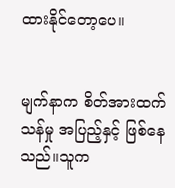ထားနိုင်တော့ပေ။


မျက်နာက စိတ်အားထက်သန်မှု အပြည့်နှင့် ဖြစ်နေသည်။သူက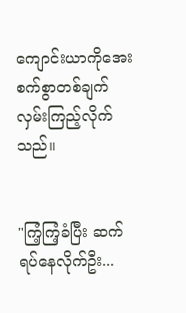ကျောင်းယာကိုအေးစက်စွာတစ်ချက်လှမ်းကြည့်လိုက်သည်။


"ကြံ့ကြံ့ခံပြီး ဆက်ရပ်နေလိုက်ဦး...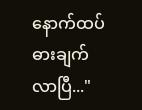နောက်ထပ် ဓားချက်လာပြီ..."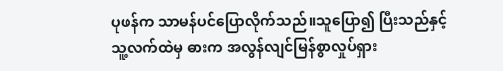ပုဖန်က သာမန်ပင်ပြောလိုက်သည်။သူပြော၍ ပြီးသည်နှင့် သူ့လက်ထဲမှ ဓားက အလွန်လျင်မြန်စွာလှုပ်ရှား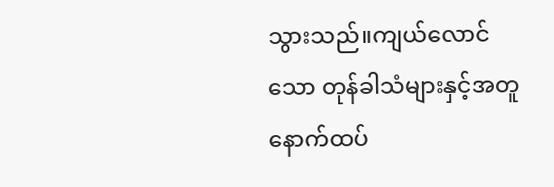သွားသည်။ကျယ်လောင်သော တုန်ခါသံများနှင့်အတူနောက်ထပ်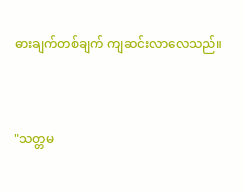ဓားချက်တစ်ချက် ကျဆင်းလာလေသည်။


"သတ္တမ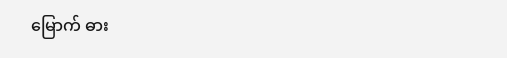မြောက် ဓား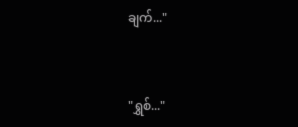ချက်..."


"ရွှစ်..."